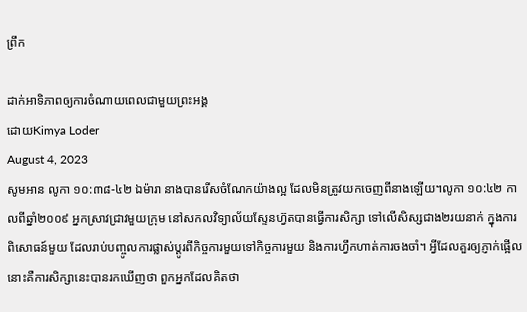ព្រឹក

ដាក់អាទិភាពឲ្យការចំណាយពេលជាមួយព្រះអង្គ
ដោយKimya Loder
August 4, 2023
សូមអាន លូកា ១០:៣៨-៤២ ឯម៉ារា នាងបានរើសចំណែកយ៉ាងល្អ ដែលមិនត្រូវយកចេញពីនាងឡើយ។លូកា ១០:៤២ កាលពីឆ្នាំ២០០៩ អ្នកស្រាវជ្រាវមួយក្រុម នៅសកលវិទ្យាល័យស្ទែនហ្វ៊តបានធ្វើការសិក្សា ទៅលើសិស្សជាង២រយនាក់ ក្នុងការពិសោធន៍មួយ ដែលរាប់បញ្ចូលការផ្លាស់ប្តូរពីកិច្ចការមួយទៅកិច្ចការមួយ និងការហ្វឹកហាត់ការចងចាំ។ អ្វីដែលគួរឲ្យភ្ញាក់ផ្អើលនោះគឺការសិក្សានេះបានរកឃើញថា ពួកអ្នកដែលគិតថា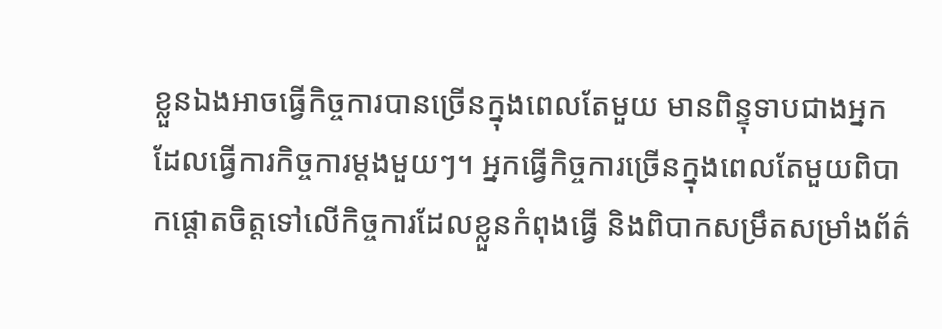ខ្លួនឯងអាចធ្វើកិច្ចការបានច្រើនក្នុងពេលតែមួយ មានពិន្ទុទាបជាងអ្នកដែលធ្វើការកិច្ចការម្តងមួយៗ។ អ្នកធ្វើកិច្ចការច្រើនក្នុងពេលតែមួយពិបាកផ្ដោតចិត្តទៅលើកិច្ចការដែលខ្លួនកំពុងធ្វើ និងពិបាកសម្រឹតសម្រាំងព័ត៌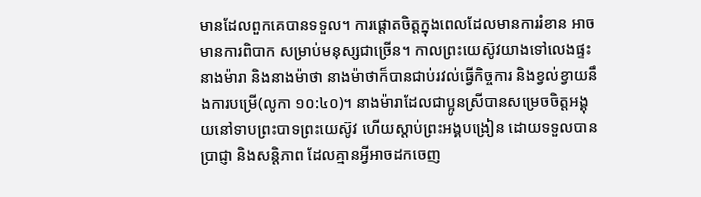មានដែលពួកគេបានទទួល។ ការផ្ដោតចិត្តក្នុងពេលដែលមានការរំខាន អាចមានការពិបាក សម្រាប់មនុស្សជាច្រើន។ កាលព្រះយេស៊ូវយាងទៅលេងផ្ទះនាងម៉ារា និងនាងម៉ាថា នាងម៉ាថាក៏បានជាប់រវល់ធ្វើកិច្ចការ និងខ្វល់ខ្វាយនឹងការបម្រើ(លូកា ១០:៤០)។ នាងម៉ារាដែលជាប្អូនស្រីបានសម្រេចចិត្តអង្គុយនៅទាបព្រះបាទព្រះយេស៊ូវ ហើយស្តាប់ព្រះអង្គបង្រៀន ដោយទទួលបានប្រាជ្ញា និងសន្តិភាព ដែលគ្មានអ្វីអាចដកចេញ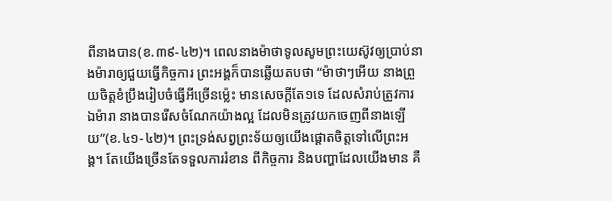ពីនាងបាន(ខ.៣៩-៤២)។ ពេលនាងម៉ាថាទូលសូមព្រះយេស៊ូវឲ្យប្រាប់នាងម៉ារាឲ្យជួយធ្វើកិច្ចការ ព្រះអង្គក៏បានឆ្លើយតបថា “ម៉ាថាៗអើយ នាងព្រួយចិត្តខំប្រឹងរៀបចំធ្វើអីច្រើនម៉្លេះ មានសេចក្តីតែ១ទេ ដែលសំរាប់ត្រូវការ ឯម៉ារា នាងបានរើសចំណែកយ៉ាងល្អ ដែលមិនត្រូវយកចេញពីនាងឡើយ”(ខ.៤១-៤២)។ ព្រះទ្រង់សព្វព្រះទ័យឲ្យយើងផ្ដោតចិត្តទៅលើព្រះអង្គ។ តែយើងច្រើនតែទទួលការរំខាន ពីកិច្ចការ និងបញ្ហាដែលយើងមាន គឺ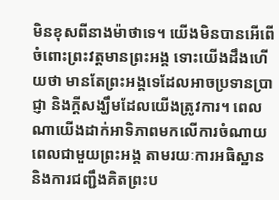មិនខុសពីនាងម៉ាថាទេ។ យើងមិនបានអើពើចំពោះព្រះវត្តមានព្រះអង្គ ទោះយើងដឹងហើយថា មានតែព្រះអង្គទេដែលអាចប្រទានប្រាជ្ញា និងក្តីសង្ឃឹមដែលយើងត្រូវការ។ ពេលណាយើងដាក់អាទិភាពមកលើការចំណាយពេលជាមួយព្រះអង្គ តាមរយៈការអធិស្ឋាន និងការជញ្ជឹងគិតព្រះប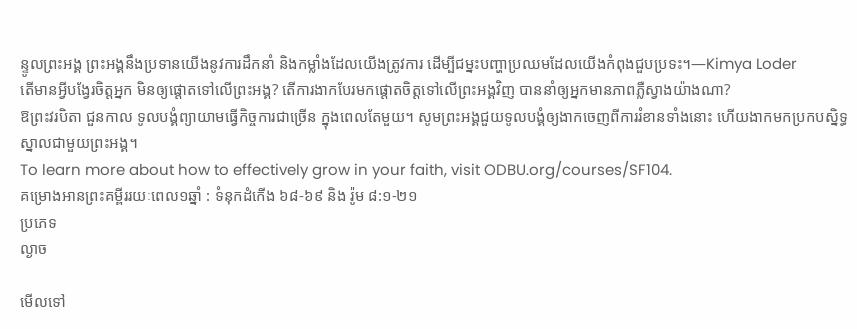ន្ទូលព្រះអង្គ ព្រះអង្គនឹងប្រទានយើងនូវការដឹកនាំ និងកម្លាំងដែលយើងត្រូវការ ដើម្បីជម្នះបញ្ហាប្រឈមដែលយើងកំពុងជួបប្រទះ។—Kimya Loder
តើមានអ្វីបង្វែរចិត្តអ្នក មិនឲ្យផ្ដោតទៅលើព្រះអង្គ? តើការងាកបែរមកផ្ដោតចិត្តទៅលើព្រះអង្គវិញ បាននាំឲ្យអ្នកមានភាពភ្លឺស្វាងយ៉ាងណា?
ឱព្រះវរបិតា ជួនកាល ទូលបង្គំព្យាយាមធ្វើកិច្ចការជាច្រើន ក្នុងពេលតែមួយ។ សូមព្រះអង្គជួយទូលបង្គំឲ្យងាកចេញពីការរំខានទាំងនោះ ហើយងាកមកប្រកបស្និទ្ធស្នាលជាមួយព្រះអង្គ។
To learn more about how to effectively grow in your faith, visit ODBU.org/courses/SF104.
គម្រោងអានព្រះគម្ពីររយៈពេល១ឆ្នាំ : ទំនុកដំកើង ៦៨-៦៩ និង រ៉ូម ៨:១-២១
ប្រភេទ
ល្ងាច

មើលទៅ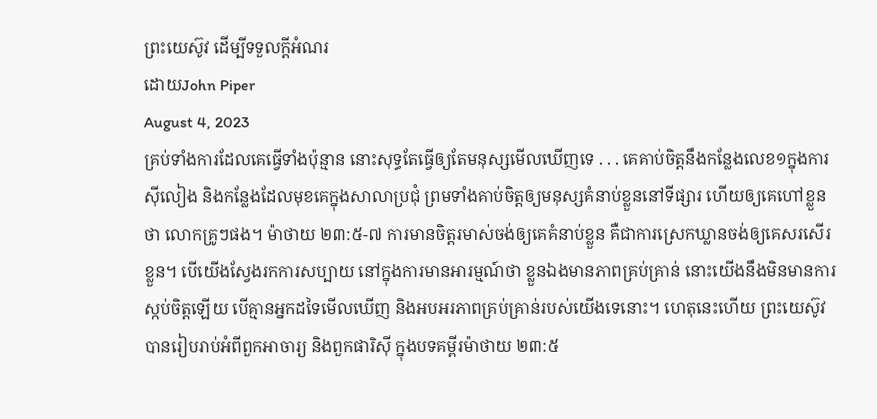ព្រះយេស៊ូវ ដើម្បីទទួលក្តីអំណរ
ដោយJohn Piper
August 4, 2023
គ្រប់ទាំងការដែលគេធ្វើទាំងប៉ុន្មាន នោះសុទ្ធតែធ្វើឲ្យតែមនុស្សមើលឃើញទេ . . . គេគាប់ចិត្តនឹងកន្លែងលេខ១ក្នុងការស៊ីលៀង និងកន្លែងដែលមុខគេក្នុងសាលាប្រជុំ ព្រមទាំងគាប់ចិត្តឲ្យមនុស្សគំនាប់ខ្លួននៅទីផ្សារ ហើយឲ្យគេហៅខ្លួនថា លោកគ្រូៗផង។ ម៉ាថាយ ២៣:៥-៧ ការមានចិត្តរមាស់ចង់ឲ្យគេគំនាប់ខ្លួន គឺជាការស្រេកឃ្លានចង់ឲ្យគេសរសើរខ្លួន។ បើយើងស្វែងរកការសប្បាយ នៅក្នុងការមានអារម្មណ៍ថា ខ្លួនឯងមានភាពគ្រប់គ្រាន់ នោះយើងនឹងមិនមានការស្កប់ចិត្តឡើយ បើគ្មានអ្នកដទៃមើលឃើញ និងអបអរភាពគ្រប់គ្រាន់របស់យើងទេនោះ។ ហេតុនេះហើយ ព្រះយេស៊ូវបានរៀបរាប់អំពីពួកអាចារ្យ និងពួកផារិស៊ី ក្នុងបទគម្ពីរម៉ាថាយ ២៣:៥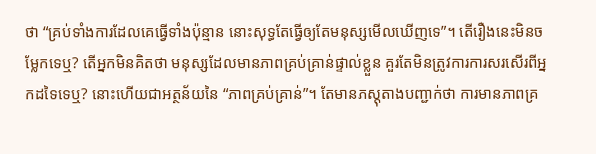ថា “គ្រប់ទាំងការដែលគេធ្វើទាំងប៉ុន្មាន នោះសុទ្ធតែធ្វើឲ្យតែមនុស្សមើលឃើញទេ”។ តើរឿងនេះមិនចម្លែកទេឬ? តើអ្នកមិនគិតថា មនុស្សដែលមានភាពគ្រប់គ្រាន់ផ្ទាល់ខ្លួន គួរតែមិនត្រូវការការសរសើរពីអ្នកដទៃទេឬ? នោះហើយជាអត្ថន័យនៃ “ភាពគ្រប់គ្រាន់”។ តែមានភស្តុតាងបញ្ជាក់ថា ការមានភាពគ្រ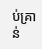ប់គ្រាន់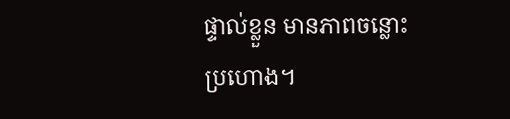ផ្ទាល់ខ្លួន មានភាពចន្លោះប្រហោង។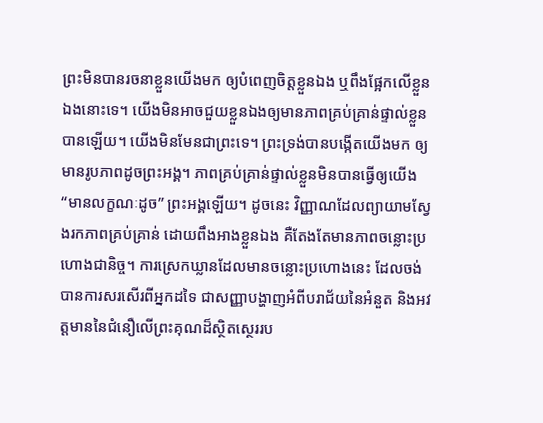ព្រះមិនបានរចនាខ្លួនយើងមក ឲ្យបំពេញចិត្តខ្លួនឯង ឬពឹងផ្អែកលើខ្លួនឯងនោះទេ។ យើងមិនអាចជួយខ្លួនឯងឲ្យមានភាពគ្រប់គ្រាន់ផ្ទាល់ខ្លួនបានឡើយ។ យើងមិនមែនជាព្រះទេ។ ព្រះទ្រង់បានបង្កើតយើងមក ឲ្យមានរូបភាពដូចព្រះអង្គ។ ភាពគ្រប់គ្រាន់ផ្ទាល់ខ្លួនមិនបានធ្វើឲ្យយើង “មានលក្ខណៈដូច” ព្រះអង្គឡើយ។ ដូចនេះ វិញ្ញាណដែលព្យាយាមស្វែងរកភាពគ្រប់គ្រាន់ ដោយពឹងអាងខ្លួនឯង គឺតែងតែមានភាពចន្លោះប្រហោងជានិច្ច។ ការស្រេកឃ្លានដែលមានចន្លោះប្រហោងនេះ ដែលចង់បានការសរសើរពីអ្នកដទៃ ជាសញ្ញាបង្ហាញអំពីបរាជ័យនៃអំនួត និងអវត្តមាននៃជំនឿលើព្រះគុណដ៏ស្ថិតស្ថេររប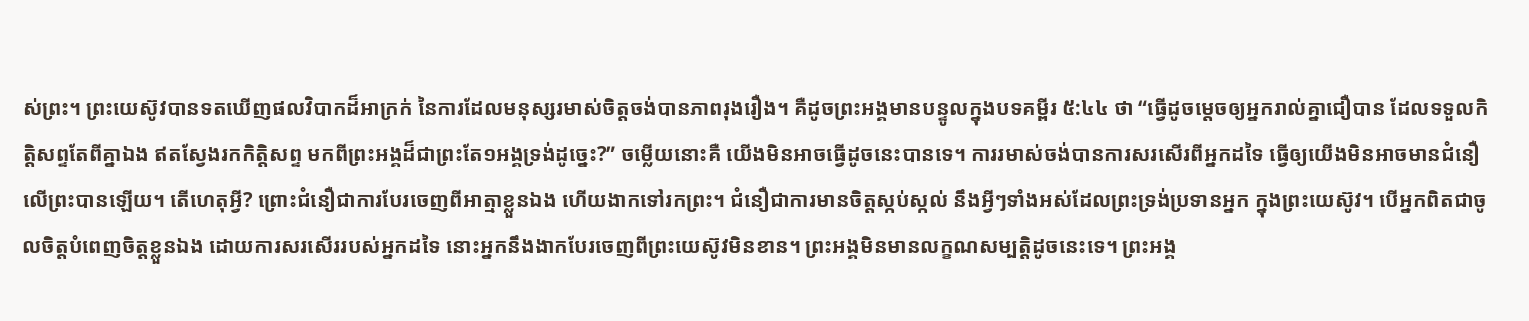ស់ព្រះ។ ព្រះយេស៊ូវបានទតឃើញផលវិបាកដ៏អាក្រក់ នៃការដែលមនុស្សរមាស់ចិត្តចង់បានភាពរុងរឿង។ គឺដូចព្រះអង្គមានបន្ទូលក្នុងបទគម្ពីរ ៥:៤៤ ថា “ធ្វើដូចម្តេចឲ្យអ្នករាល់គ្នាជឿបាន ដែលទទួលកិត្តិសព្ទតែពីគ្នាឯង ឥតស្វែងរកកិត្តិសព្ទ មកពីព្រះអង្គដ៏ជាព្រះតែ១អង្គទ្រង់ដូច្នេះ?” ចម្លើយនោះគឺ យើងមិនអាចធ្វើដូចនេះបានទេ។ ការរមាស់ចង់បានការសរសើរពីអ្នកដទៃ ធ្វើឲ្យយើងមិនអាចមានជំនឿលើព្រះបានឡើយ។ តើហេតុអ្វី? ព្រោះជំនឿជាការបែរចេញពីអាត្មាខ្លួនឯង ហើយងាកទៅរកព្រះ។ ជំនឿជាការមានចិត្តស្កប់ស្កល់ នឹងអ្វីៗទាំងអស់ដែលព្រះទ្រង់ប្រទានអ្នក ក្នុងព្រះយេស៊ូវ។ បើអ្នកពិតជាចូលចិត្តបំពេញចិត្តខ្លួនឯង ដោយការសរសើររបស់អ្នកដទៃ នោះអ្នកនឹងងាកបែរចេញពីព្រះយេស៊ូវមិនខាន។ ព្រះអង្គមិនមានលក្ខណសម្បត្តិដូចនេះទេ។ ព្រះអង្គ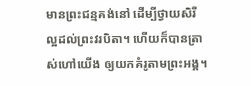មានព្រះជន្មគង់នៅ ដើម្បីថ្វាយសិរីល្អដល់ព្រះវរបិតា។ ហើយក៏បានត្រាស់ហៅយើង ឲ្យយកគំរូតាមព្រះអង្គ។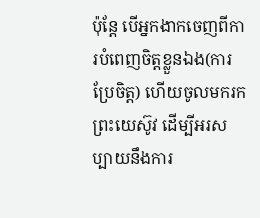ប៉ុន្តែ បើអ្នកងាកចេញពីការបំពេញចិត្តខ្លួនឯង(ការប្រែចិត្ត) ហើយចូលមករកព្រះយេស៊ូវ ដើម្បីអរសប្បាយនឹងការ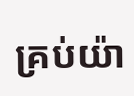គ្រប់យ៉ា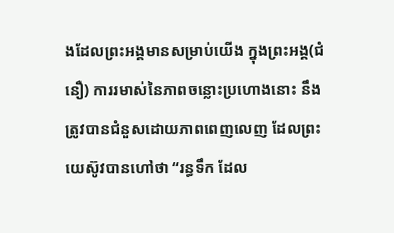ងដែលព្រះអង្គមានសម្រាប់យើង ក្នុងព្រះអង្គ(ជំនឿ) ការរមាស់នៃភាពចន្លោះប្រហោងនោះ នឹងត្រូវបានជំនួសដោយភាពពេញលេញ ដែលព្រះយេស៊ូវបានហៅថា “រន្ធទឹក ដែល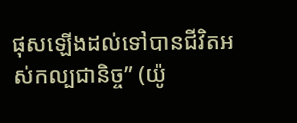ផុសឡើងដល់ទៅបានជីវិតអស់កល្បជានិច្ច” (យ៉ូ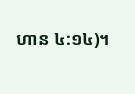ហាន ៤:១៤)។